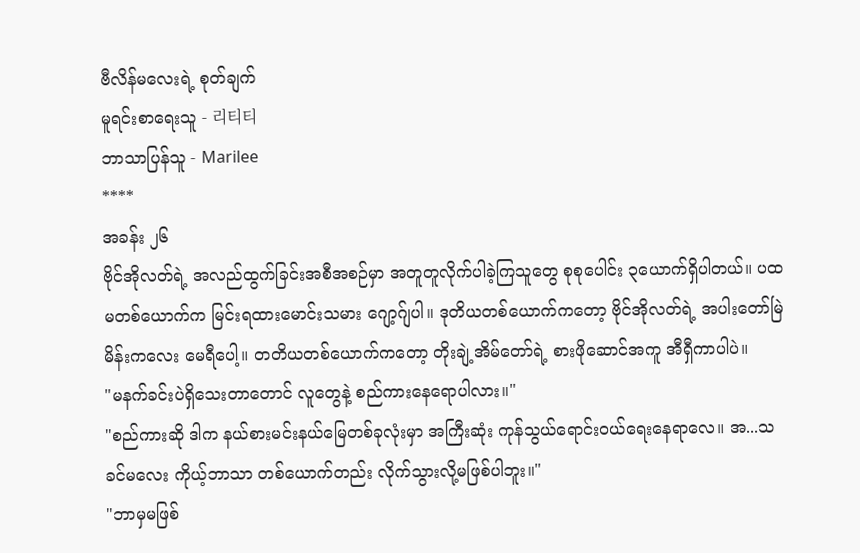ဗီလိန်မလေးရဲ့ စုတ်ချက်
မူရင်းစာရေးသူ - 리티티
ဘာသာပြန်သူ - Marilee
****
အခန်း ၂၆
ဗိုင်အိုလတ်ရဲ့ အလည်ထွက်ခြင်းအစီအစဉ်မှာ အတူတူလိုက်ပါခဲ့ကြသူတွေ စုစုပေါင်း ၃ယောက်ရှိပါတယ်။ ပထမတစ်ယောက်က မြင်းရထားမောင်းသမား ဂျော့ဂ်ျပါ။ ဒုတိယတစ်ယောက်ကတော့ ဗိုင်အိုလတ်ရဲ့ အပါးတော်မြဲမိန်းကလေး မေရီပေါ့။ တတိယတစ်ယောက်ကတော့ တိုးချဲ့အိမ်တော်ရဲ့ စားဖိုဆောင်အကူ အီရှီကာပါပဲ။
"မနက်ခင်းပဲရှိသေးတာတောင် လူတွေနဲ့ စည်ကားနေရောပါလား။"
"စည်ကားဆို ဒါက နယ်စားမင်းနယ်မြေတစ်ခုလုံးမှာ အကြီးဆုံး ကုန်သွယ်ရောင်းဝယ်ရေးနေရာလေ။ အ...သခင်မလေး ကိုယ့်ဘာသာ တစ်ယောက်တည်း လိုက်သွားလို့မဖြစ်ပါဘူး။"
"ဘာမှမဖြစ်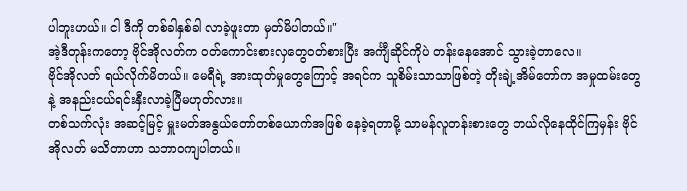ပါဘူးဟယ်။ ငါ ဒီကို တစ်ခါနှစ်ခါ လာခဲ့ဖူးတာ မှတ်မိပါတယ်။"
အဲ့ဒီတုန်းကတော့ ဗိုင်အိုလတ်က ဝတ်ကောင်းစားလှတွေဝတ်စားပြီး အင်္ကျီဆိုင်ကိုပဲ တန်းနေအောင် သွားခဲ့တာလေ။
ဗိုင်အိုလတ် ရယ်လိုက်မိတယ်။ မေရီရဲ့ အားထုတ်မှုတွေကြောင့် အရင်က သူစိမ်းသာသာဖြစ်တဲ့ တိုးချဲ့အိမ်တော်က အမှုထမ်းတွေနဲ့ အနည်းငယ်ရင်းနှီးလာခဲ့ပြီမဟုတ်လား။
တစ်သက်လုံး အဆင့်မြင့် မှူးမတ်အနွယ်တော်တစ်ယောက်အဖြစ် နေခဲ့ရတာမို့ သာမန်လူတန်းစားတွေ ဘယ်လိုနေထိုင်ကြမှန်း ဗိုင်အိုလတ် မသိတာဟာ သဘာဝကျပါတယ်။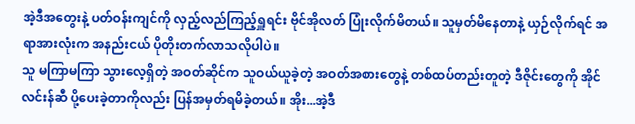အဲ့ဒီအတွေးနဲ့ ပတ်ဝန်းကျင်ကို လှည့်လည်ကြည့်ရှူရင်း ဗိုင်အိုလတ် ပြုံးလိုက်မိတယ်။ သူမှတ်မိနေတာနဲ့ ယှဉ်လိုက်ရင် အရာအားလုံးက အနည်းငယ် ပိုတိုးတက်လာသလိုပါပဲ။
သူ မကြာမကြာ သွားလေ့ရှိတဲ့ အဝတ်ဆိုင်က သူဝယ်ယူခဲ့တဲ့ အဝတ်အစားတွေနဲ့ တစ်ထပ်တည်းတူတဲ့ ဒီဇိုင်းတွေကို အိုင်လင်းန်ဆီ ပို့ပေးခဲ့တာကိုလည်း ပြန်အမှတ်ရမိခဲ့တယ်။ အိုး...အဲ့ဒီ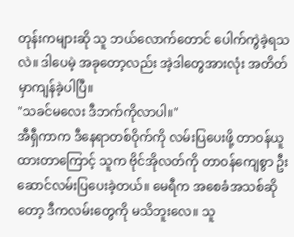တုန်းကများဆို သူ ဘယ်လောက်တောင် ပေါက်ကွဲခဲ့ရသလဲ။ ဒါပေမဲ့ အခုတော့လည်း အဲ့ဒါတွေအားလုံး အတိတ်မှာကျန်ခဲ့ပါပြီ။
"သခင်မလေး ဒီဘက်ကိုလာပါ။"
အီရှီကာက ဒီနေရာတစ်ဝိုက်ကို လမ်းပြပေးဖို့ တာဝန်ယူထားတာကြောင့် သူက ဗိုင်အိုလတ်ကို တာဝန်ကျေစွာ ဦးဆောင်လမ်းပြပေးခဲ့တယ်။ မေရီက အစေခံအသစ်ဆိုတော့ ဒီကလမ်းတွေကို မသိဘူးလေ။ သူ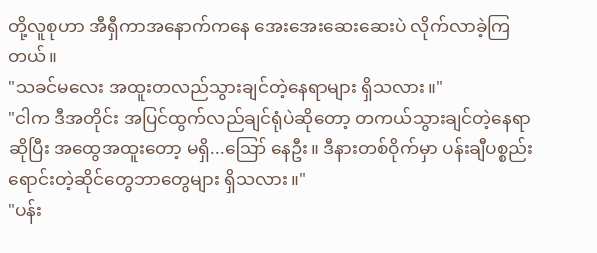တို့လူစုဟာ အီရှီကာအနောက်ကနေ အေးအေးဆေးဆေးပဲ လိုက်လာခဲ့ကြတယ်။
"သခင်မလေး အထူးတလည်သွားချင်တဲ့နေရာများ ရှိသလား။"
"ငါက ဒီအတိုင်း အပြင်ထွက်လည်ချင်ရုံပဲဆိုတော့ တကယ်သွားချင်တဲ့နေရာဆိုပြီး အထွေအထူးတော့ မရှိ...ဪ နေဦး။ ဒီနားတစ်ဝိုက်မှာ ပန်းချီပစ္စည်း ရောင်းတဲ့ဆိုင်တွေဘာတွေများ ရှိသလား။"
"ပန်း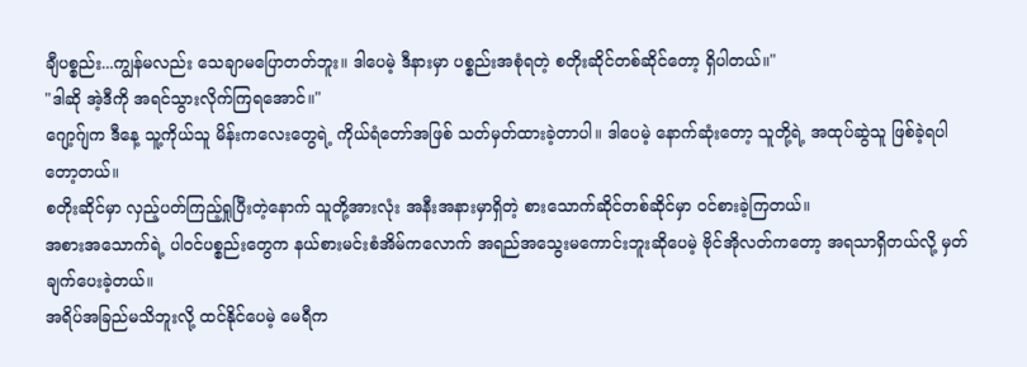ချီပစ္စည်း...ကျွန်မလည်း သေချာမပြောတတ်ဘူး။ ဒါပေမဲ့ ဒီနားမှာ ပစ္စည်းအစုံရတဲ့ စတိုးဆိုင်တစ်ဆိုင်တော့ ရှိပါတယ်။"
"ဒါဆို အဲ့ဒီကို အရင်သွားလိုက်ကြရအောင်။"
ဂျော့ဂ်ျက ဒီနေ့ သူ့ကိုယ်သူ မိန်းကလေးတွေရဲ့ ကိုယ်ရံတော်အဖြစ် သတ်မှတ်ထားခဲ့တာပါ။ ဒါပေမဲ့ နောက်ဆုံးတော့ သူတို့ရဲ့ အထုပ်ဆွဲသူ ဖြစ်ခဲ့ရပါတော့တယ်။
စတိုးဆိုင်မှာ လှည့်ပတ်ကြည့်ရှုပြီးတဲ့နောက် သူတို့အားလုံး အနီးအနားမှာရှိတဲ့ စားသောက်ဆိုင်တစ်ဆိုင်မှာ ဝင်စားခဲ့ကြတယ်။
အစားအသောက်ရဲ့ ပါဝင်ပစ္စည်းတွေက နယ်စားမင်းစံအိမ်ကလောက် အရည်အသွေးမကောင်းဘူးဆိုပေမဲ့ ဗိုင်အိုလတ်ကတော့ အရသာရှိတယ်လို့ မှတ်ချက်ပေးခဲ့တယ်။
အရိပ်အခြည်မသိဘူးလို့ ထင်နိုင်ပေမဲ့ မေရီက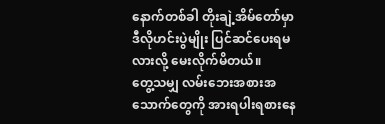နောက်တစ်ခါ တိုးချဲ့အိမ်တော်မှာ ဒီလိုဟင်းပွဲမျိုး ပြင်ဆင်ပေးရမလားလို့ မေးလိုက်မိတယ်။
တွေ့သမျှ လမ်းဘေးအစားအသောက်တွေကို အားရပါးရစားနေ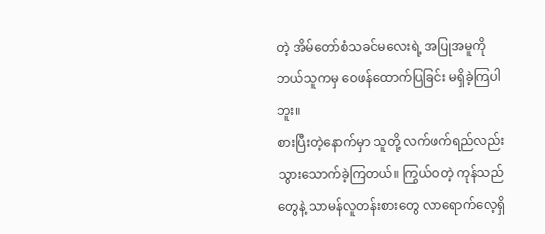တဲ့ အိမ်တော်စံသခင်မလေးရဲ့ အပြုအမူကို ဘယ်သူကမှ ဝေဖန်ထောက်ပြခြင်း မရှိခဲ့ကြပါဘူး။
စားပြီးတဲ့နောက်မှာ သူတို့ လက်ဖက်ရည်လည်း သွားသောက်ခဲ့ကြတယ်။ ကြွယ်ဝတဲ့ ကုန်သည်တွေနဲ့ သာမန်လူတန်းစားတွေ လာရောက်လေ့ရှိ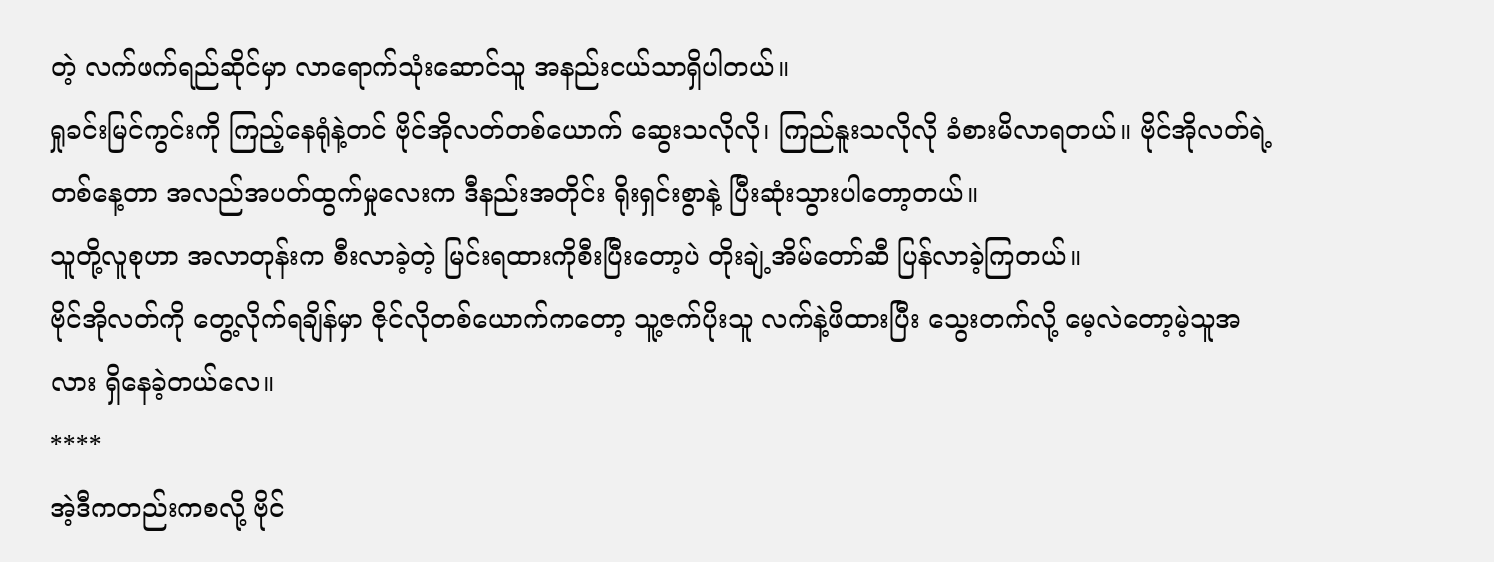တဲ့ လက်ဖက်ရည်ဆိုင်မှာ လာရောက်သုံးဆောင်သူ အနည်းငယ်သာရှိပါတယ်။
ရှုခင်းမြင်ကွင်းကို ကြည့်နေရုံနဲ့တင် ဗိုင်အိုလတ်တစ်ယောက် ဆွေးသလိုလို၊ ကြည်နူးသလိုလို ခံစားမိလာရတယ်။ ဗိုင်အိုလတ်ရဲ့ တစ်နေ့တာ အလည်အပတ်ထွက်မှုလေးက ဒီနည်းအတိုင်း ရိုးရှင်းစွာနဲ့ ပြီးဆုံးသွားပါတော့တယ်။
သူတို့လူစုဟာ အလာတုန်းက စီးလာခဲ့တဲ့ မြင်းရထားကိုစီးပြီးတော့ပဲ တိုးချဲ့အိမ်တော်ဆီ ပြန်လာခဲ့ကြတယ်။
ဗိုင်အိုလတ်ကို တွေ့လိုက်ရချိန်မှာ ဇိုင်လိုတစ်ယောက်ကတော့ သူ့ဇက်ပိုးသူ လက်နဲ့ဖိထားပြီး သွေးတက်လို့ မေ့လဲတော့မဲ့သူအလား ရှိနေခဲ့တယ်လေ။
****
အဲ့ဒီကတည်းကစလို့ ဗိုင်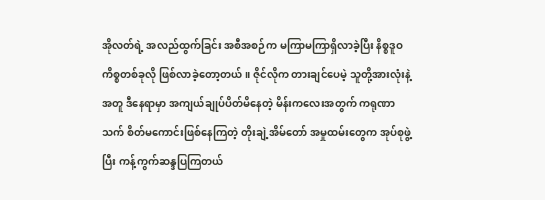အိုလတ်ရဲ့ အလည်ထွက်ခြင်း အစီအစဉ်က မကြာမကြာရှိလာခဲ့ပြီး နိစ္စဒူဝကိစ္စတစ်ခုလို ဖြစ်လာခဲ့တော့တယ်။ ဇိုင်လိုက တားချင်ပေမဲ့ သူတို့အားလုံးနဲ့အတူ ဒီနေရာမှာ အကျယ်ချုပ်ပိတ်မိနေတဲ့ မိန်းကလေးအတွက် ကရုဏာသက် စိတ်မကောင်းဖြစ်နေကြတဲ့ တိုးချဲ့အိမ်တော် အမှုထမ်းတွေက အုပ်စုဖွဲ့ပြီး ကန့်ကွက်ဆန္ဒပြကြတယ်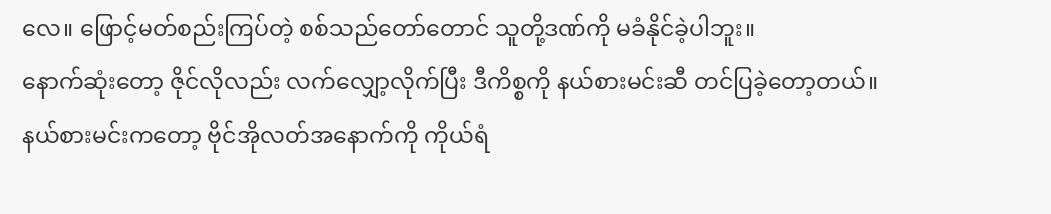လေ။ ဖြောင့်မတ်စည်းကြပ်တဲ့ စစ်သည်တော်တောင် သူတို့ဒဏ်ကို မခံနိုင်ခဲ့ပါဘူး။
နောက်ဆုံးတော့ ဇိုင်လိုလည်း လက်လျှော့လိုက်ပြီး ဒီကိစ္စကို နယ်စားမင်းဆီ တင်ပြခဲ့တော့တယ်။
နယ်စားမင်းကတော့ ဗိုင်အိုလတ်အနောက်ကို ကိုယ်ရံ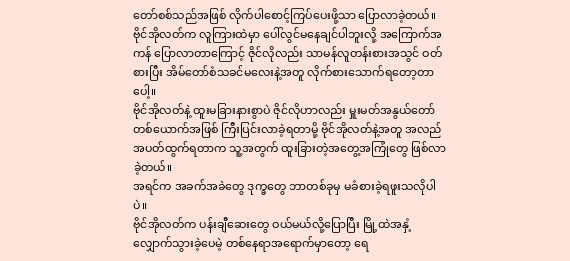တော်စစ်သည်အဖြစ် လိုက်ပါစောင့်ကြပ်ပေးဖို့သာ ပြောလာခဲ့တယ်။
ဗိုင်အိုလတ်က လူကြားထဲမှာ ပေါ်လွင်မနေချင်ပါဘူးလို့ အကြောက်အကန် ပြောလာတာကြောင့် ဇိုင်လိုလည်း သာမန်လူတန်းစားအသွင် ဝတ်စားပြီး အိမ်တော်စံသခင်မလေးနဲ့အတူ လိုက်စားသောက်ရတော့တာပေါ့။
ဗိုင်အိုလတ်နဲ့ ထူးမခြားနားစွာပဲ ဇိုင်လိုဟာလည်း မှူးမတ်အနွယ်တော်တစ်ယောက်အဖြစ် ကြီးပြင်းလာခဲ့ရတာမို့ ဗိုင်အိုလတ်နဲ့အတူ အလည်အပတ်ထွက်ရတာက သူ့အတွက် ထူးခြားတဲ့အတွေ့အကြုံတွေ ဖြစ်လာခဲ့တယ်။
အရင်က အခက်အခဲတွေ ဒုက္ခတွေ ဘာတစ်ခုမှ မခံစားခဲ့ရဖူးသလိုပါပဲ။
ဗိုင်အိုလတ်က ပန်းချီဆေးတွေ ဝယ်မယ်လို့ပြောပြီး မြို့ထဲအနှံ့ လျှောက်သွားခဲ့ပေမဲ့ တစ်နေရာအရောက်မှာတော့ ရေ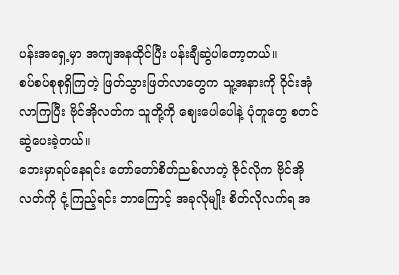ပန်းအရှေ့မှာ အကျအနထိုင်ပြီး ပန်းချီဆွဲပါတော့တယ်။
စပ်စပ်စုစုရှိကြတဲ့ ဖြတ်သွားဖြတ်လာတွေက သူ့အနားကို ဝိုင်းအုံလာကြပြီး ဗိုင်အိုလတ်က သူတို့ကို ဈေးပေါပေါနဲ့ ပုံတူတွေ စတင်ဆွဲပေးခဲ့တယ်။
ဘေးမှာရပ်နေရင်း တော်တော်စိတ်ညစ်လာတဲ့ ဇိုင်လိုက ဗိုင်အိုလတ်ကို ငုံ့ကြည့်ရင်း ဘာကြောင့် အခုလိုမျိုး စိတ်လိုလက်ရ အ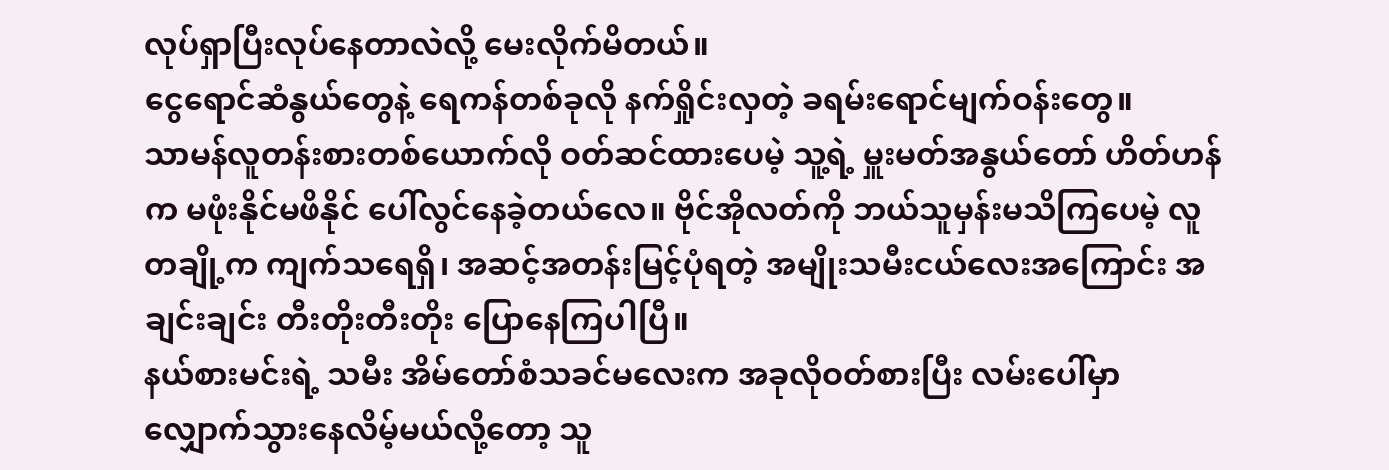လုပ်ရှာပြီးလုပ်နေတာလဲလို့ မေးလိုက်မိတယ်။
ငွေရောင်ဆံနွယ်တွေနဲ့ ရေကန်တစ်ခုလို နက်ရှိုင်းလှတဲ့ ခရမ်းရောင်မျက်ဝန်းတွေ။
သာမန်လူတန်းစားတစ်ယောက်လို ဝတ်ဆင်ထားပေမဲ့ သူ့ရဲ့ မှူးမတ်အနွယ်တော် ဟိတ်ဟန်က မဖုံးနိုင်မဖိနိုင် ပေါ်လွင်နေခဲ့တယ်လေ။ ဗိုင်အိုလတ်ကို ဘယ်သူမှန်းမသိကြပေမဲ့ လူတချို့က ကျက်သရေရှိ၊ အဆင့်အတန်းမြင့်ပုံရတဲ့ အမျိုးသမီးငယ်လေးအကြောင်း အချင်းချင်း တီးတိုးတီးတိုး ပြောနေကြပါပြီ။
နယ်စားမင်းရဲ့ သမီး အိမ်တော်စံသခင်မလေးက အခုလိုဝတ်စားပြီး လမ်းပေါ်မှာ လျှောက်သွားနေလိမ့်မယ်လို့တော့ သူ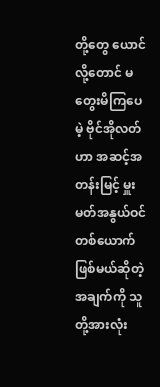တို့တွေ ယောင်လို့တောင် မတွေးမိကြပေမဲ့ ဗိုင်အိုလတ်ဟာ အဆင့်အတန်းမြင့် မှူးမတ်အနွယ်ဝင်တစ်ယောက်ဖြစ်မယ်ဆိုတဲ့အချက်ကို သူတို့အားလုံး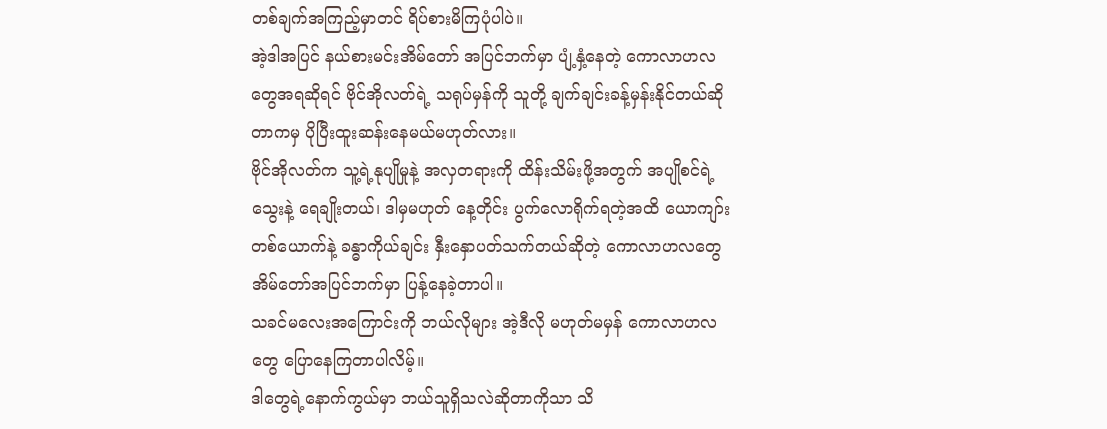တစ်ချက်အကြည့်မှာတင် ရိပ်စားမိကြပုံပါပဲ။
အဲ့ဒါအပြင် နယ်စားမင်းအိမ်တော် အပြင်ဘက်မှာ ပျံ့နှံ့နေတဲ့ ကောလာဟလတွေအရဆိုရင် ဗိုင်အိုလတ်ရဲ့ သရုပ်မှန်ကို သူတို့ ချက်ချင်းခန့်မှန်းနိုင်တယ်ဆိုတာကမှ ပိုပြီးထူးဆန်းနေမယ်မဟုတ်လား။
ဗိုင်အိုလတ်က သူ့ရဲ့နုပျိုမှုနဲ့ အလှတရားကို ထိန်းသိမ်းဖို့အတွက် အပျိုစင်ရဲ့သွေးနဲ့ ရေချိုးတယ်၊ ဒါမှမဟုတ် နေ့တိုင်း ပွက်လောရိုက်ရတဲ့အထိ ယောကျာ်းတစ်ယောက်နဲ့ ခန္ဓာကိုယ်ချင်း နှီးနှောပတ်သက်တယ်ဆိုတဲ့ ကောလာဟလတွေ အိမ်တော်အပြင်ဘက်မှာ ပြန့်နေခဲ့တာပါ။
သခင်မလေးအကြောင်းကို ဘယ်လိုများ အဲ့ဒီလို မဟုတ်မမှန် ကောလာဟလတွေ ပြောနေကြတာပါလိမ့်။
ဒါတွေရဲ့နောက်ကွယ်မှာ ဘယ်သူရှိသလဲဆိုတာကိုသာ သိ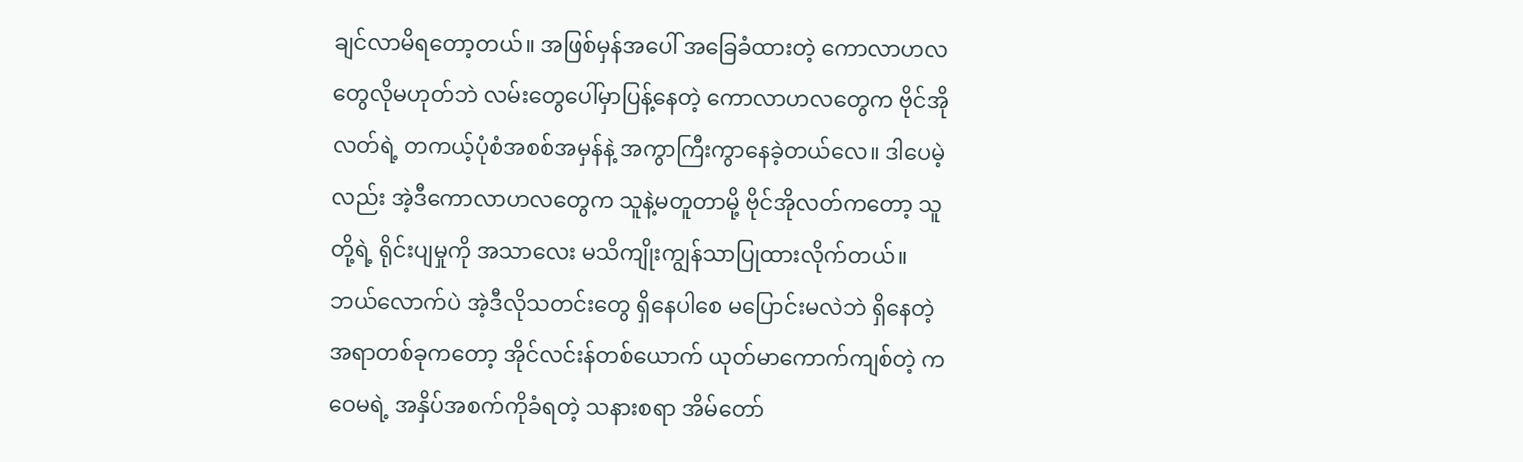ချင်လာမိရတော့တယ်။ အဖြစ်မှန်အပေါ် အခြေခံထားတဲ့ ကောလာဟလတွေလိုမဟုတ်ဘဲ လမ်းတွေပေါ်မှာပြန့်နေတဲ့ ကောလာဟလတွေက ဗိုင်အိုလတ်ရဲ့ တကယ့်ပုံစံအစစ်အမှန်နဲ့ အကွာကြီးကွာနေခဲ့တယ်လေ။ ဒါပေမဲ့လည်း အဲ့ဒီကောလာဟလတွေက သူနဲ့မတူတာမို့ ဗိုင်အိုလတ်ကတော့ သူတို့ရဲ့ ရိုင်းပျမှုကို အသာလေး မသိကျိုးကျွန်သာပြုထားလိုက်တယ်။
ဘယ်လောက်ပဲ အဲ့ဒီလိုသတင်းတွေ ရှိနေပါစေ မပြောင်းမလဲဘဲ ရှိနေတဲ့အရာတစ်ခုကတော့ အိုင်လင်းန်တစ်ယောက် ယုတ်မာကောက်ကျစ်တဲ့ ကဝေမရဲ့ အနှိပ်အစက်ကိုခံရတဲ့ သနားစရာ အိမ်တော်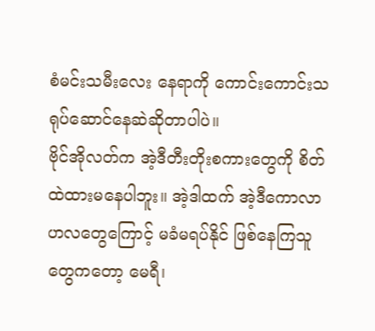စံမင်းသမီးလေး နေရာကို ကောင်းကောင်းသရုပ်ဆောင်နေဆဲဆိုတာပါပဲ။
ဗိုင်အိုလတ်က အဲ့ဒီတီးတိုးစကားတွေကို စိတ်ထဲထားမနေပါဘူး။ အဲ့ဒါထက် အဲ့ဒီကောလာဟလတွေကြောင့် မခံမရပ်နိုင် ဖြစ်နေကြသူတွေကတော့ မေရီ၊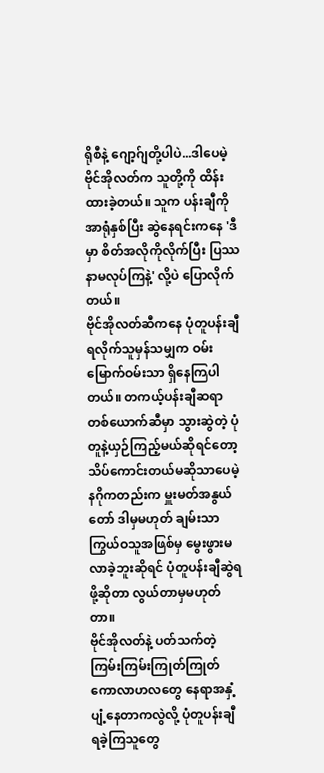ရိုစီနဲ့ ဂျော့ဂ်ျတို့ပါပဲ...ဒါပေမဲ့ ဗိုင်အိုလတ်က သူတို့ကို ထိန်းထားခဲ့တယ်။ သူက ပန်းချီကို အာရုံနှစ်ပြီး ဆွဲနေရင်းကနေ 'ဒီမှာ စိတ်အလိုကိုလိုက်ပြီး ပြဿနာမလုပ်ကြနဲ့' လို့ပဲ ပြောလိုက်တယ်။
ဗိုင်အိုလတ်ဆီကနေ ပုံတူပန်းချီ ရလိုက်သူမှန်သမျှက ဝမ်းမြောက်ဝမ်းသာ ရှိနေကြပါတယ်။ တကယ့်ပန်းချီဆရာတစ်ယောက်ဆီမှာ သွားဆွဲတဲ့ ပုံတူနဲ့ယှဉ်ကြည့်မယ်ဆိုရင်တော့ သိပ်ကောင်းတယ်မဆိုသာပေမဲ့ နဂိုကတည်းက မှူးမတ်အနွယ်တော် ဒါမှမဟုတ် ချမ်းသာကြွယ်ဝသူအဖြစ်မှ မွေးဖွားမလာခဲ့ဘူးဆိုရင် ပုံတူပန်းချီဆွဲရဖို့ဆိုတာ လွယ်တာမှမဟုတ်တာ။
ဗိုင်အိုလတ်နဲ့ ပတ်သက်တဲ့ ကြမ်းကြမ်းကြုတ်ကြုတ် ကောလာဟလတွေ နေရာအနှံ့ပျံ့နေတာကလွဲလို့ ပုံတူပန်းချီ ရခဲ့ကြသူတွေ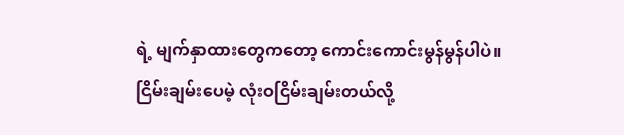ရဲ့ မျက်နှာထားတွေကတော့ ကောင်းကောင်းမွန်မွန်ပါပဲ။
ငြိမ်းချမ်းပေမဲ့ လုံးဝငြိမ်းချမ်းတယ်လို့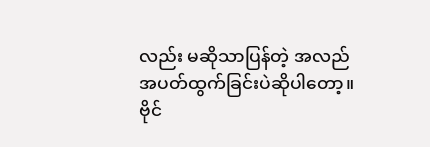လည်း မဆိုသာပြန်တဲ့ အလည်အပတ်ထွက်ခြင်းပဲဆိုပါတော့။
ဗိုင်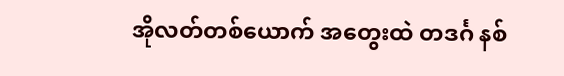အိုလတ်တစ်ယောက် အတွေးထဲ တဒင်္ဂ နစ်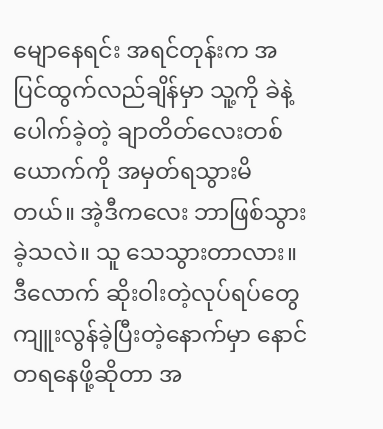မျောနေရင်း အရင်တုန်းက အပြင်ထွက်လည်ချိန်မှာ သူ့ကို ခဲနဲ့ပေါက်ခဲ့တဲ့ ချာတိတ်လေးတစ်ယောက်ကို အမှတ်ရသွားမိတယ်။ အဲ့ဒီကလေး ဘာဖြစ်သွားခဲ့သလဲ။ သူ သေသွားတာလား။
ဒီလောက် ဆိုးဝါးတဲ့လုပ်ရပ်တွေ ကျူးလွန်ခဲ့ပြီးတဲ့နောက်မှာ နောင်တရနေဖို့ဆိုတာ အ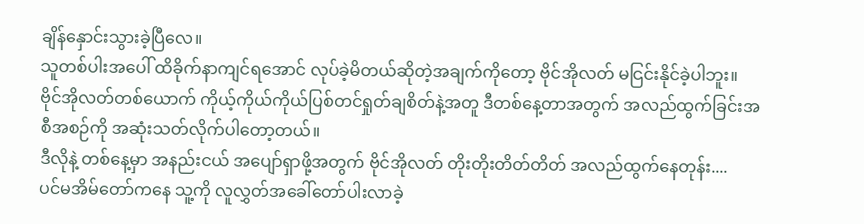ချိန်နှောင်းသွားခဲ့ပြီလေ။
သူတစ်ပါးအပေါ် ထိခိုက်နာကျင်ရအောင် လုပ်ခဲ့မိတယ်ဆိုတဲ့အချက်ကိုတော့ ဗိုင်အိုလတ် မငြင်းနိုင်ခဲ့ပါဘူး။
ဗိုင်အိုလတ်တစ်ယောက် ကိုယ့်ကိုယ်ကိုယ်ပြစ်တင်ရှုတ်ချစိတ်နဲ့အတူ ဒီတစ်နေ့တာအတွက် အလည်ထွက်ခြင်းအစီအစဉ်ကို အဆုံးသတ်လိုက်ပါတော့တယ်။
ဒီလိုနဲ့ တစ်နေ့မှာ အနည်းငယ် အပျော်ရှာဖို့အတွက် ဗိုင်အိုလတ် တိုးတိုးတိတ်တိတ် အလည်ထွက်နေတုန်း....
ပင်မအိမ်တော်ကနေ သူ့ကို လူလွှတ်အခေါ်တော်ပါးလာခဲ့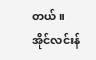တယ်။
အိုင်လင်းန်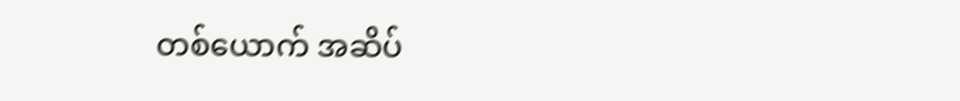တစ်ယောက် အဆိပ်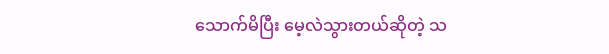သောက်မိပြီး မေ့လဲသွားတယ်ဆိုတဲ့ သ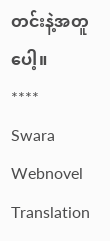တင်းနဲ့အတူပေါ့။
****
Swara Webnovel Translation